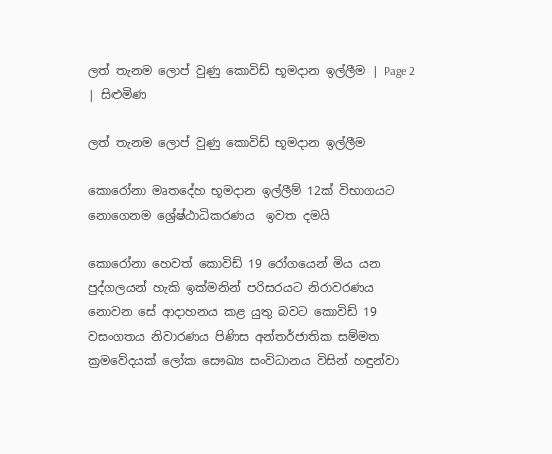ලත් තැනම ලොප් වුණු කොවිඩ් භූමදාන ඉල්ලීම | Page 2 | සිළුමිණ

ලත් තැනම ලොප් වුණු කොවිඩ් භූමදාන ඉල්ලීම

කොරෝනා මෘතදේහ භූමදාන ඉල්ලීම් 12ක් විභාගයට නොගෙනම ශ්‍රේෂ්ඨාධිකරණය  ඉවත දමයි

කොරෝනා හෙවත් කොවිඩ් 19 රෝගයෙන් මිය යන පුද්ගලයන් හැකි ඉක්මනින් පරිසරයට නිරාවරණය නොවන සේ ආදාහනය කළ යුතු බවට කොවිඩ් 19 වසංගතය නිවාරණය පිණිස අන්තර්ජාතික සම්මත ක්‍රමවේදයක් ලෝක සෞඛ්‍ය සංවිධානය විසින් හඳුන්වා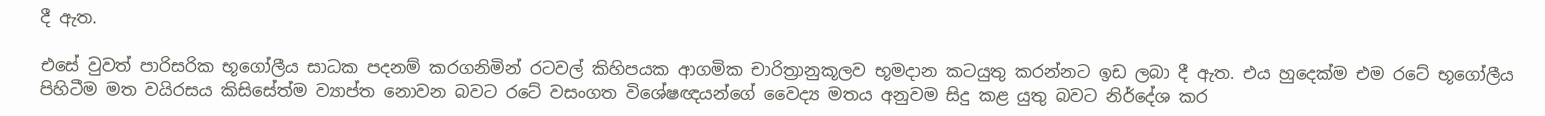දී ඇත.

එසේ වුවත් පාරිසරික භූගෝලීය සාධක පදනම් කරගනිමින් රටවල් කිහිපයක ආගමික චාරිත්‍රානුකූලව භූමදාන කටයුතු කරන්නට ඉඩ ලබා දී ඇත. එය හුදෙක්ම එම රටේ භූගෝලීය පිහිටීම මත වයිරසය කිසිසේත්ම ව්‍යාප්ත නොවන බවට රටේ වසංගත විශේෂඥයන්ගේ වෛද්‍ය මතය අනුවම සිදු කළ යුතු බවට නිර්දේශ කර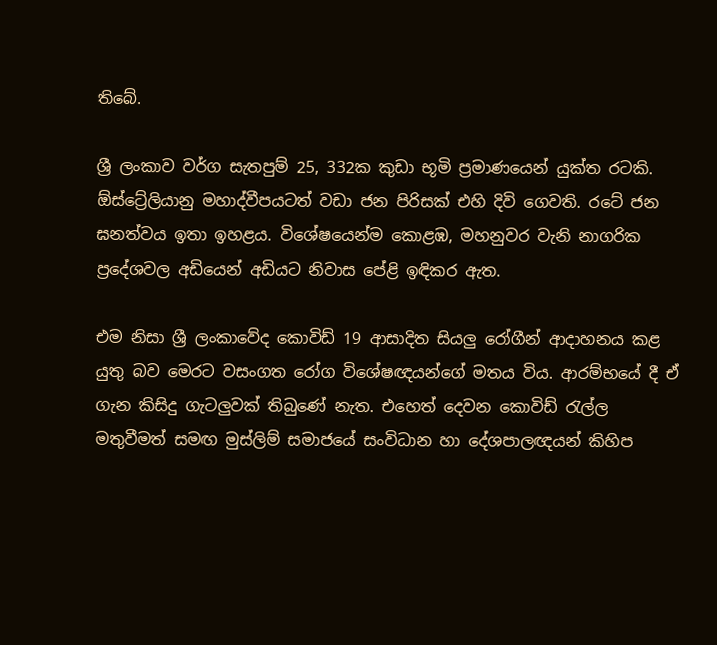තිබේ.

ශ්‍රී ලංකාව වර්ග සැතපුම් 25, 332ක කුඩා භූමි ප්‍රමාණයෙන් යුක්ත රටකි. ඕස්ට්‍රේලියානු මහාද්වීපයටත් වඩා ජන පිරිසක් එහි දිවි ගෙවති. රටේ ජන ඝනත්වය ඉතා ඉහළය. විශේෂයෙන්ම කොළඹ, මහනුවර වැනි නාගරික ප්‍රදේශවල අඩියෙන් අඩියට නිවාස පේළි ඉඳිකර ඇත.

එම නිසා ශ්‍රී ලංකාවේද කොවිඩ් 19 ආසාදිත සියලු රෝගීන් ආදාහනය කළ යුතු බව මෙරට වසංගත රෝග විශේෂඥයන්ගේ මතය විය. ආරම්භයේ දී ඒ ගැන කිසිදු ගැටලුවක් තිබුණේ නැත. එහෙත් දෙවන කොවිඩ් රැල්ල මතුවීමත් සමඟ මුස්ලිම් සමාජයේ සංවිධාන හා දේශපාලඥයන් කිහිප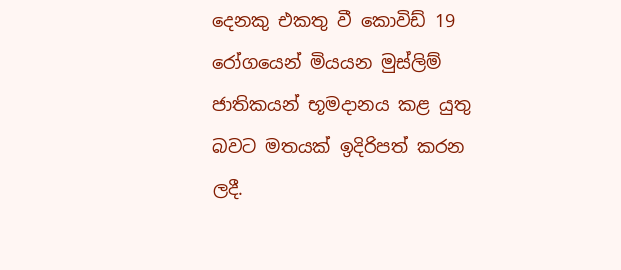දෙනකු එකතු වී කොවිඩ් 19 රෝගයෙන් මියයන මුස්ලිම් ජාතිකයන් භූමදානය කළ යුතු බවට මතයක් ඉදිරිපත් කරන ලදී.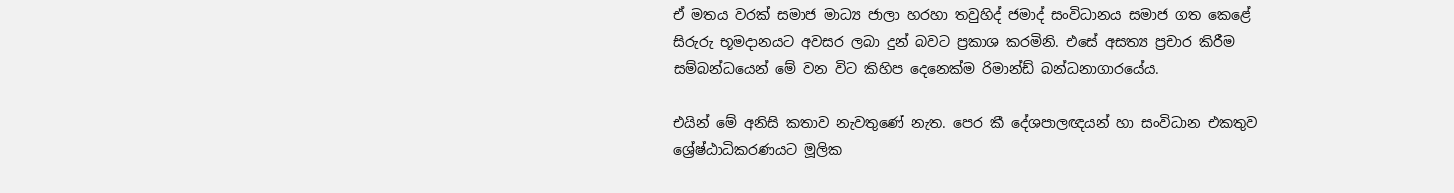ඒ මතය වරක් සමාජ මාධ්‍ය ජාලා හරහා තවුහිද් ජමාද් සංවිධානය සමාජ ගත කෙළේ සිරුරු භූමදානයට අවසර ලබා දුන් බවට ප්‍රකාශ කරමිනි. එසේ අසත්‍ය ප්‍රචාර කිරීම සම්බන්ධයෙන් මේ වන විට කිහිප දෙනෙක්ම රිමාන්ඩ් බන්ධනාගාරයේය.

එයින් මේ අනිසි කතාව නැවතුණේ නැත. පෙර කී දේශපාලඥයන් හා සංවිධාන එකතුව ශ්‍රේෂ්ඨාධිකරණයට මූලික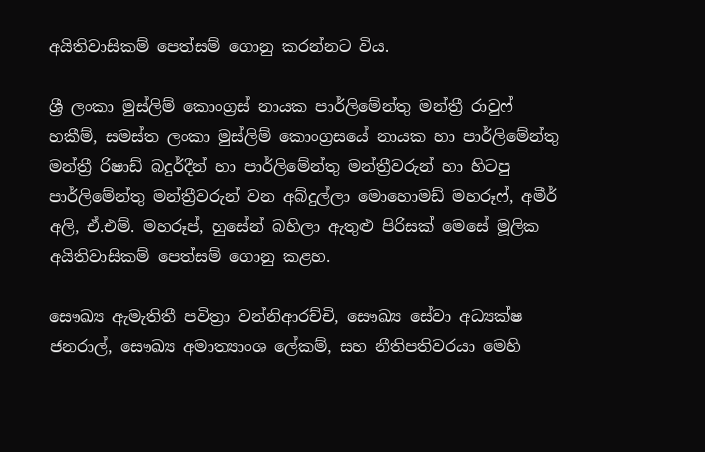අයිතිවාසිකම් පෙත්සම් ගොනු කරන්නට විය.

ශ්‍රී ලංකා මුස්ලිම් කොංග්‍රස් නායක පාර්ලිමේන්තු මන්ත්‍රී රාවුෆ් හකීම්, සමස්ත ලංකා මුස්ලිම් කොංග්‍රසයේ නායක හා පාර්ලිමේන්තු මන්ත්‍රී රිෂාඩ් බදුර්දීන් හා පාර්ලිමේන්තු මන්ත්‍රීවරුන් හා හිටපු පාර්ලිමේන්තු මන්ත්‍රීවරුන් වන අබ්දුල්ලා මොහොමඩ් මහරූෆ්, අමීර් අලි, ඒ.එම්. මහරූප්, හුසේන් බහිලා ඇතුළු පිරිසක් මෙසේ මූලික අයිතිවාසිකම් පෙත්සම් ගොනු කළහ.

සෞඛ්‍ය ඇමැතිතී පවිත්‍රා වන්නිආරච්චි, සෞඛ්‍ය සේවා අධ්‍යක්ෂ ජනරාල්, සෞඛ්‍ය අමාත්‍යාංශ ලේකම්, සහ නීතිපතිවරයා මෙහි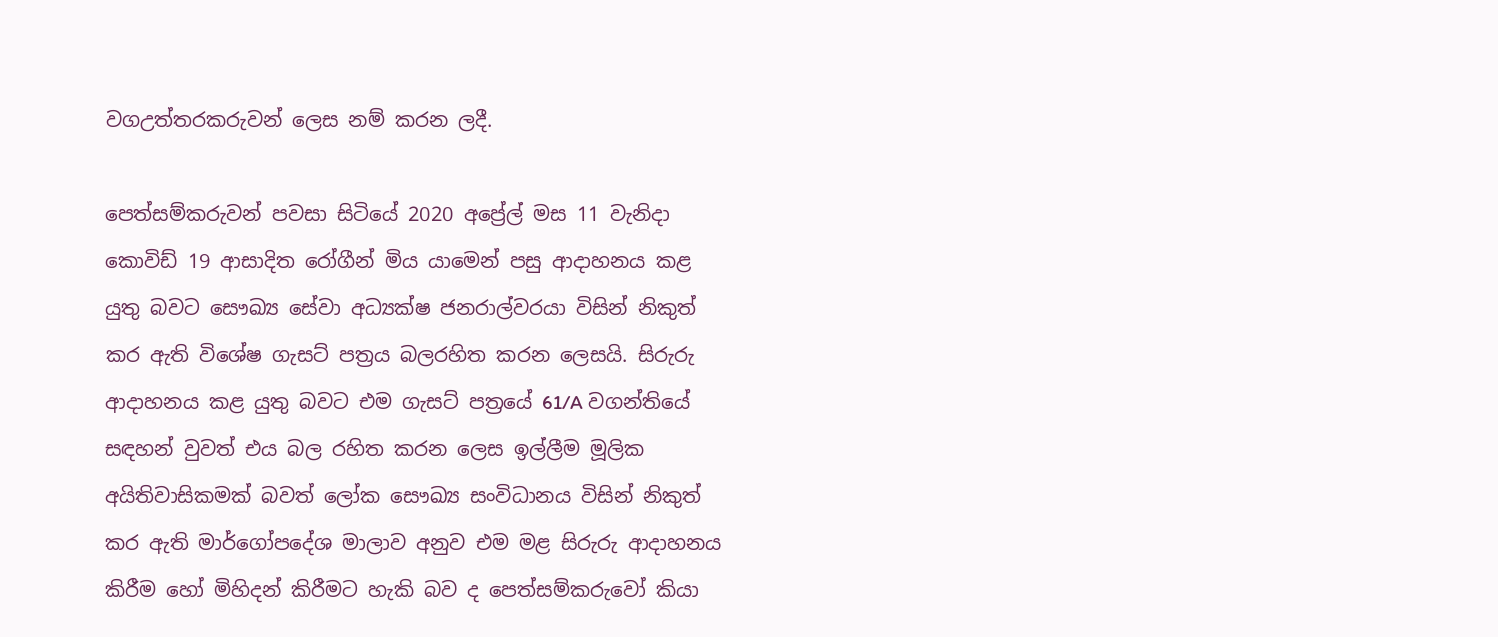වගඋත්තරකරුවන් ලෙස නම් කරන ලදී.

පෙත්සම්කරුවන් පවසා සිටියේ 2020 අප්‍රේල් මස 11 වැනිදා කොවිඩ් 19 ආසාදිත රෝගීන් මිය යාමෙන් පසු ආදාහනය කළ යුතු බවට සෞඛ්‍ය සේවා අධ්‍යක්ෂ ජනරාල්වරයා විසින් නිකුත් කර ඇති විශේෂ ගැසට් පත්‍රය බලරහිත කරන ලෙසයි. සිරුරු ආදාහනය කළ යුතු බවට එම ගැසට් පත්‍රයේ 61/A වගන්තියේ සඳහන් වුවත් එය බල රහිත කරන ලෙස ඉල්ලීම මූලික අයිතිවාසිකමක් බවත් ලෝක සෞඛ්‍ය සංවිධානය විසින් නිකුත් කර ඇති මාර්ගෝපදේශ මාලාව අනුව එම මළ සිරුරු ආදාහනය කිරීම හෝ මිහිදන් කිරීමට හැකි බව ද පෙත්සම්කරුවෝ කියා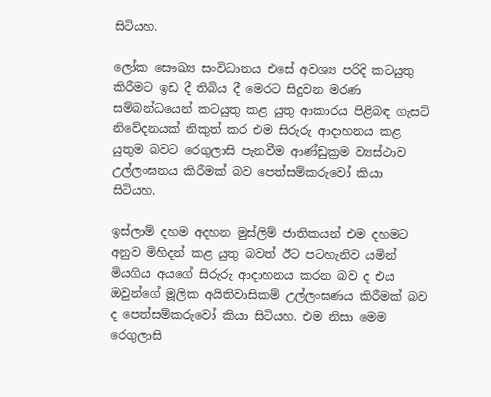සිටියහ.

ලෝක සෞඛ්‍ය සංවිධානය එසේ අවශ්‍ය පරිදි කටයුතු කිරීමට ඉඩ දී තිබිය දී මෙරට සිදුවන මරණ සම්බන්ධයෙන් කටයුතු කළ යුතු ආකාරය පිළිබඳ ගැසට් නිවේදනයක් නිකුත් කර එම සිරුරු ආදාහනය කළ යුතුම බවට රෙගුලාසි පැනවීම ආණ්ඩුක්‍රම ව්‍යස්ථාව උල්ලංඝනය කිරීමක් බව පෙත්සම්කරුවෝ කියා සිටියහ.

ඉස්ලාම් දහම අදහන මුස්ලිම් ජාතිකයන් එම දහමට අනුව මිහිදන් කළ යුතු බවත් ඊට පටහැනිව යමින් මියගිය අයගේ සිරුරු ආදාහනය කරන බව ද එය ඔවුන්ගේ මූලික අයිතිවාසිකම් උල්ලංඝණය කිරීමක් බව ද පෙත්සම්කරුවෝ කියා සිටියහ. එම නිසා මෙම රෙගුලාසි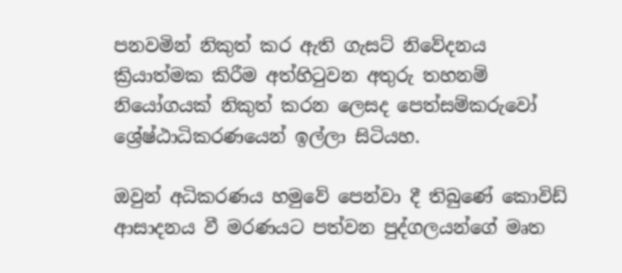පනවමින් නිකුත් කර ඇති ගැසට් නිවේදනය ක්‍රියාත්මක කිරීම අත්හිටුවන අතුරු තහනම් නියෝගයක් නිකුත් කරන ලෙසද පෙත්සම්කරුවෝ ශ්‍රේෂ්ඨාධිකරණයෙන් ඉල්ලා සිටියහ.

ඔවුන් අධිකරණය හමුවේ පෙන්වා දී තිබුණේ කොවිඩ් ආසාදනය වී මරණයට පත්වන පුද්ගලයන්ගේ මෘත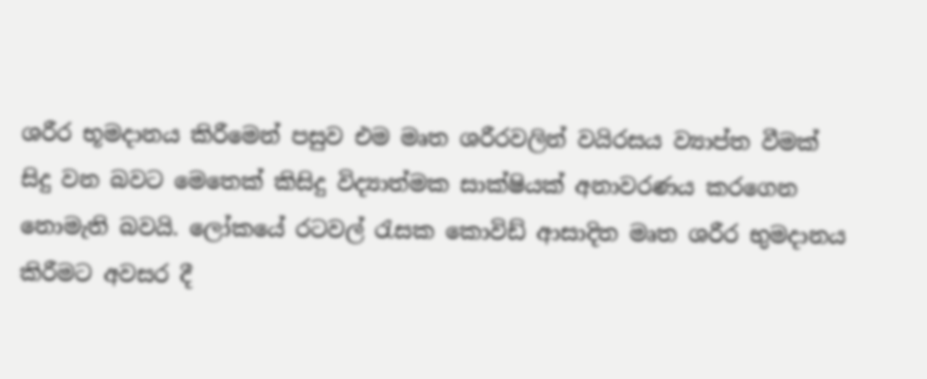ශරීර භූමදානය කිරීමෙන් පසුව එම මෘත ශරීරවලින් වයිරසය ව්‍යාප්ත වීමක් සිදු වන බවට මෙතෙක් කිසිදු විද්‍යාත්මක සාක්ෂියක් අනාවරණය කරගෙන නොමැති බවයි. ලෝකයේ රටවල් රැසක කොවිඩ් ආසාදිත මෘත ශරීර භුමදානය කිරීමට අවසර දී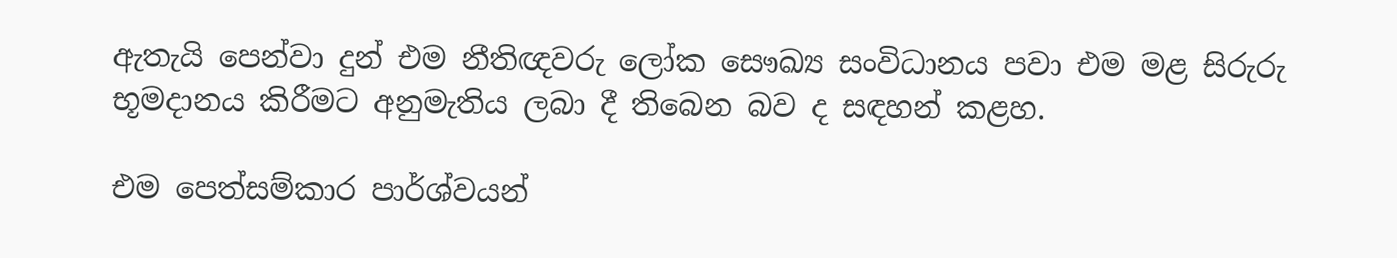ඇතැයි පෙන්වා දුන් එම නීතිඥවරු ලෝක සෞඛ්‍ය සංවිධානය පවා එම මළ සිරුරු භූමදානය කිරීමට අනුමැතිය ලබා දී තිබෙන බව ද සඳහන් කළහ.

එම පෙත්සම්කාර පාර්ශ්වයන්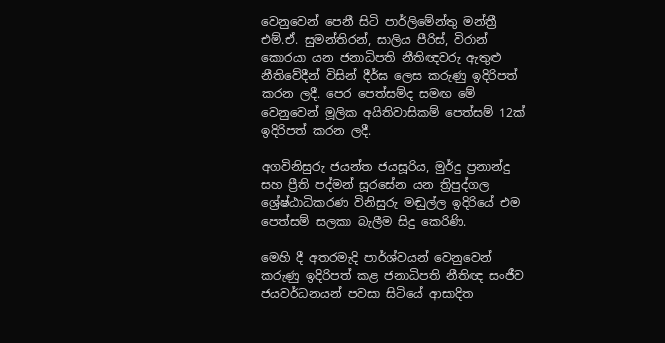වෙනුවෙන් පෙනී සිටි පාර්ලිමේන්තු මන්ත්‍රී එම්.ඒ. සුමන්තිරන්, සාලිය පීරිස්, විරාන් කොරයා යන ජනාධිපති නීතිඥවරු ඇතුළු නීතිවේදීන් විසින් දීර්ඝ ලෙස කරුණු ඉදිරිපත් කරන ලදී. පෙර පෙත්සම්ද සමඟ මේ වෙනුවෙන් මූලික අයිතිවාසිකම් පෙත්සම් 12ක් ඉදිරිපත් කරන ලදී.

අගවිනිසුරු ජයන්ත ජයසූරිය, මුර්දු ප්‍රනාන්දු සහ ප්‍රීති පද්මන් සූරසේන යන ත්‍රිපුද්ගල ශ්‍රේෂ්ඨාධිකරණ විනිසුරු මඬුල්ල ඉදිරියේ එම පෙත්සම් සලකා බැලීම සිදු කෙරිණි.

මෙහි දී අතරමැදි පාර්ශ්වයන් වෙනුවෙන් කරුණු ඉදිරිපත් කළ ජනාධිපති නීතිඥ සංජීව ජයවර්ධනයන් පවසා සිටියේ ආසාදිත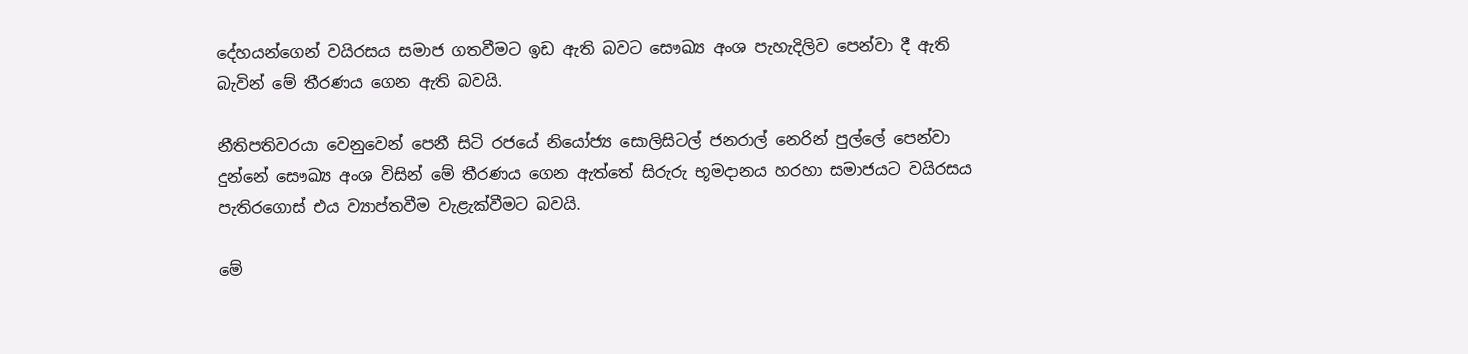දේහයන්ගෙන් වයිරසය සමාජ ගතවීමට ඉඩ ඇති බවට සෞඛ්‍ය අංශ පැහැදිලිව පෙන්වා දී ඇති බැවින් මේ තීරණය ගෙන ඇති බවයි.

නීතිපතිවරයා වෙනුවෙන් පෙනී සිටි රජයේ නියෝජ්‍ය සොලිසිටල් ජනරාල් නෙරින් පුල්ලේ පෙන්වා දුන්නේ සෞඛ්‍ය අංශ විසින් මේ තීරණය ගෙන ඇත්තේ සිරුරු භූමදානය හරහා සමාජයට වයිරසය පැතිරගොස් එය ව්‍යාප්තවීම වැළැක්වීමට බවයි.

මේ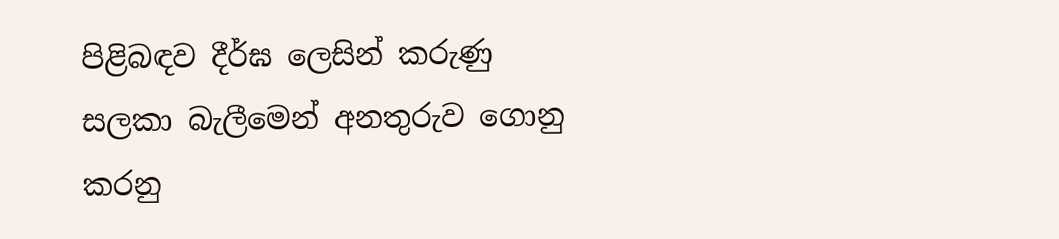පිළිබඳව දීර්ඝ ලෙසින් කරුණු සලකා බැලීමෙන් අනතුරුව ගොනු කරනු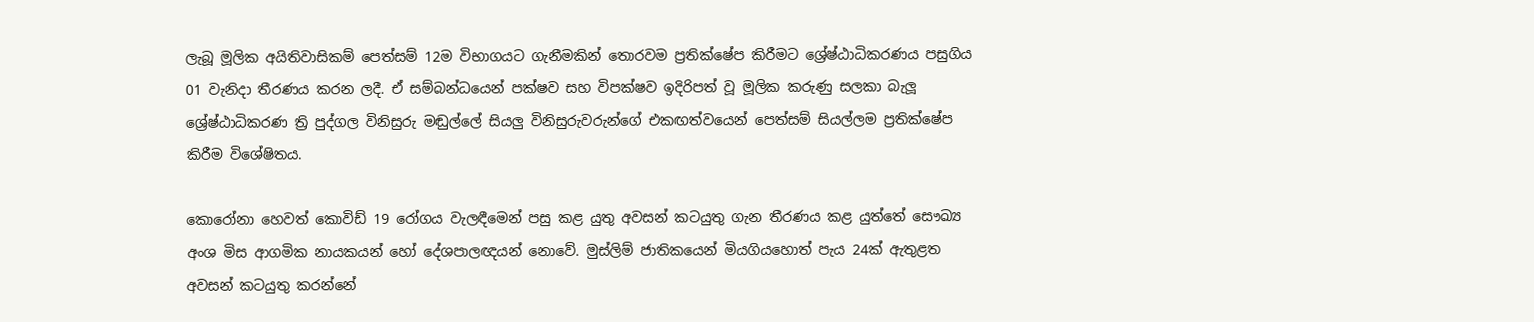ලැබූ මූලික අයිතිවාසිකම් පෙත්සම් 12ම විභාගයට ගැනීමකින් තොරවම ප්‍රතික්ෂේප කිරීමට ශ්‍රේෂ්ඨාධිකරණය පසුගිය 01 වැනිදා තීරණය කරන ලදී. ඒ සම්බන්ධයෙන් පක්ෂව සහ විපක්ෂව ඉදිරිපත් වූ මූලික කරුණු සලකා බැලූ ශ්‍රේෂ්ඨාධිකරණ ත්‍රි පුද්ගල විනිසුරු මඬුල්ලේ සියලු විනිසුරුවරුන්ගේ එකඟත්වයෙන් පෙත්සම් සියල්ලම ප්‍රතික්ෂේප කිරීම විශේෂිතය.

කොරෝනා හෙවත් කොවිඩ් 19 රෝගය වැලඳීමෙන් පසු කළ යුතු අවසන් කටයුතු ගැන තීරණය කළ යුත්තේ සෞඛ්‍ය අංශ මිස ආගමික නායකයන් හෝ දේශපාලඥයන් නොවේ. මුස්ලිම් ජාතිකයෙන් මියගියහොත් පැය 24ක් ඇතුළත අවසන් කටයුතු කරන්නේ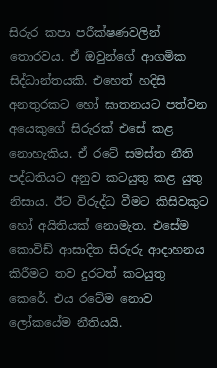සිරුර කපා පරීක්ෂණවලින් තොරවය. ඒ ඔවුන්ගේ ආගමික සිද්ධාන්තයකි. එහෙත් හදිසි අනතුරකට හෝ ඝාතනයට පත්වන අයෙකුගේ සිරුරක් එසේ කළ නොහැකිය. ඒ රටේ සමස්ත නීති පද්ධතියට අනුව කටයුතු කළ යුතු නිසාය. ඊට විරුද්ධ වීමට කිසිවකුට හෝ අයිතියක් නොමැත. එසේම කොවිඩ් ආසාදිත සිරුරු ආදාහනය කිරීමට තව දුරටත් කටයුතු කෙරේ. එය රටේම නොව ලෝකයේම නීතියයි.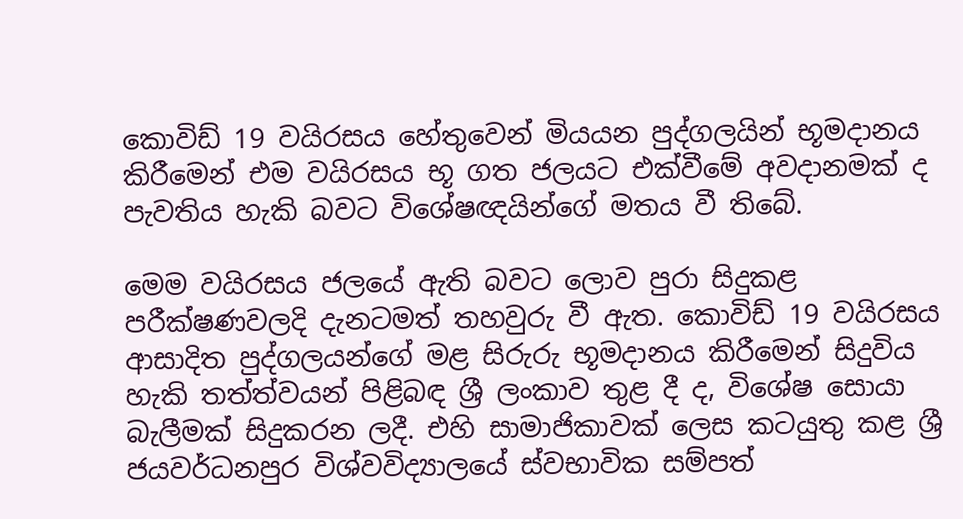කොවිඩ් 19 වයිරසය හේතුවෙන් මියයන පුද්ගලයින් භූමදානය කිරීමෙන් එම වයිරසය භූ ගත ජලයට එක්වීමේ අවදානමක් ද පැවතිය හැකි බවට විශේෂඥයින්ගේ මතය වී තිබේ.

මෙම වයිරසය ජලයේ ඇති බවට ලොව පුරා සිදුකළ පරීක්ෂණවලදි දැනටමත් තහවුරු වී ඇත. කොවිඩ් 19 වයිරසය ආසාදිත පුද්ගලයන්ගේ මළ සිරුරු භූමදානය කිරීමෙන් සිදුවිය හැකි තත්ත්වයන් පිළිබඳ ශ්‍රී ලංකාව තුළ දී ද, විශේෂ සොයා බැලීමක් සිදුකරන ලදී. එහි සාමාජිකාවක් ලෙස කටයුතු කළ ශ්‍රී ජයවර්ධනපුර විශ්වවිද්‍යාලයේ ස්වභාවික සම්පත්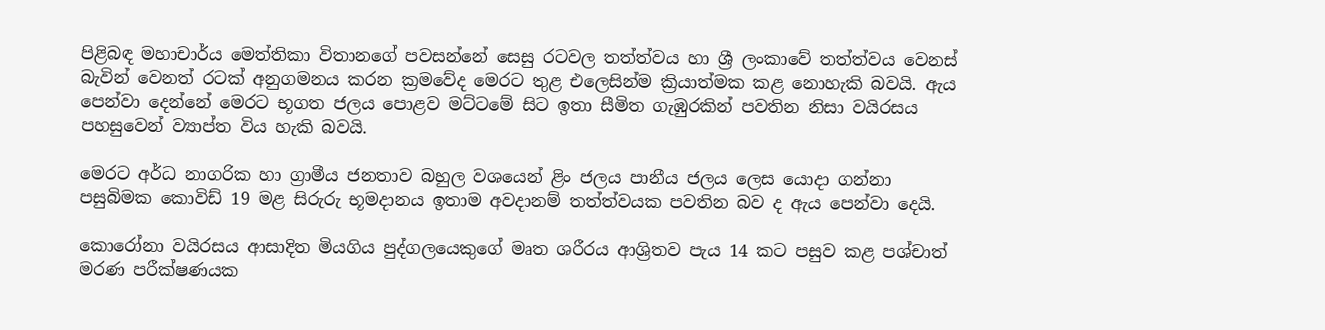පිළිබඳ මහාචාර්ය මෙත්තිකා විතානගේ පවසන්නේ සෙසු රටවල තත්ත්වය හා ශ්‍රී ලංකාවේ තත්ත්වය වෙනස් බැවින් වෙනත් රටක් අනුගමනය කරන ක්‍රමවේද මෙරට තුළ එලෙසින්ම ක්‍රියාත්මක කළ නොහැකි බවයි. ඇය පෙන්වා දෙන්නේ මෙරට භූගත ජලය පොළව මට්ටමේ සිට ඉතා සීමිත ගැඹුරකින් පවතින නිසා වයිරසය පහසුවෙන් ව්‍යාප්ත විය හැකි බවයි.

මෙරට අර්ධ නාගරික හා ග්‍රාමීය ජනතාව බහුල වශයෙන් ළිං ජලය පානීය ජලය ලෙස යොදා ගන්නා පසුබිමක කොවිඩ් 19 මළ සිරුරු භූමදානය ඉතාම අවදානම් තත්ත්වයක පවතින බව ද ඇය පෙන්වා දෙයි.

කොරෝනා වයිරසය ආසාදිත මියගිය පුද්ගලයෙකුගේ මෘත ශරීරය ආශ්‍රිතව පැය 14 කට පසුව කළ පශ්චාත් මරණ පරීක්ෂණයක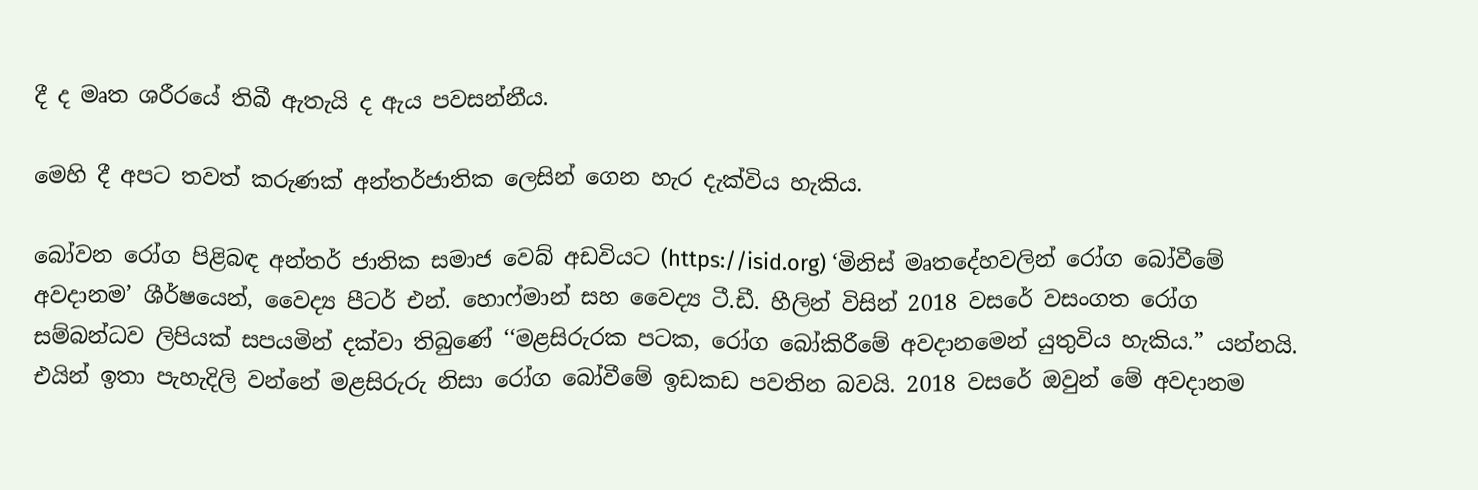දී ද මෘත ශරීරයේ තිබී ඇතැයි ද ඇය පවසන්නීය.

මෙහි දී අපට තවත් කරුණක් අන්තර්ජාතික ලෙසින් ගෙන හැර දැක්විය හැකිය.

බෝවන රෝග පිළිබඳ අන්තර් ජාතික සමාජ වෙබ් අඩවියට (https://isid.org) ‘මිනිස් මෘතදේහවලින් රෝග බෝවීමේ අවදානම’ ශීර්ෂයෙන්, වෛද්‍ය පීටර් එන්. හොෆ්මාන් සහ වෛද්‍ය ටී.ඩී. හීලින් විසින් 2018 වසරේ වසංගත රෝග සම්බන්ධව ලිපියක් සපයමින් දක්වා තිබුණේ ‘‘මළසිරුරක පටක, රෝග බෝකිරීමේ අවදානමෙන් යුතුවිය හැකිය.” යන්නයි. එයින් ඉතා පැහැදිලි වන්නේ මළසිරුරු නිසා රෝග බෝවීමේ ඉඩකඩ පවතින බවයි. 2018 වසරේ ඔවුන් මේ අවදානම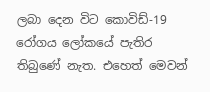ලබා දෙන විට කොවිඩ්-19 රෝගය ලෝකයේ පැතිර තිබුණේ නැත. එහෙත් මෙවන්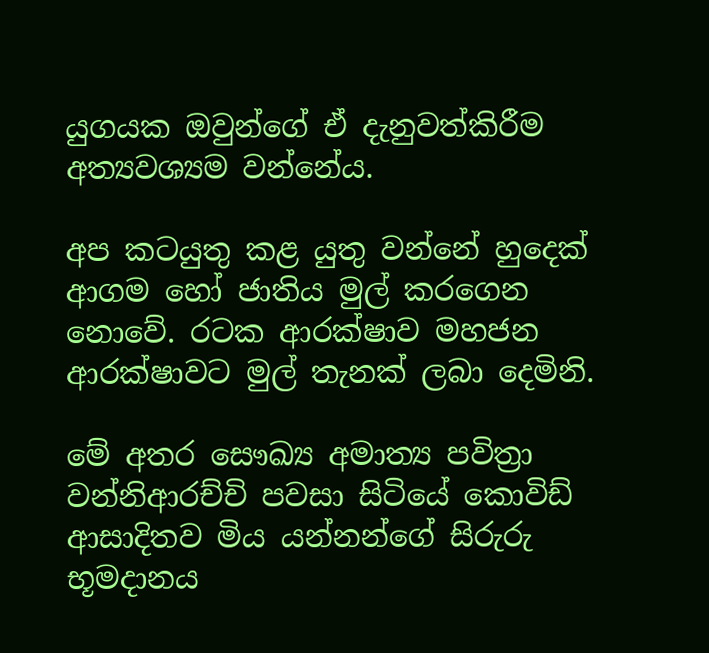යුගයක ඔවුන්ගේ ඒ දැනුවත්කිරීම අත්‍යවශ්‍යම වන්නේය.

අප කටයුතු කළ යුතු වන්නේ හුදෙක් ආගම හෝ ජාතිය මුල් කරගෙන නොවේ. රටක ආරක්ෂාව මහජන ආරක්ෂාවට මුල් තැනක් ලබා දෙමිනි.

මේ අතර සෞඛ්‍ය අමාත්‍ය පවිත්‍රා වන්නිආරච්චි පවසා සිටියේ කොවිඩ් ආසාදිතව මිය යන්නන්ගේ සිරුරු භූමදානය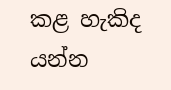කළ හැකිද යන්න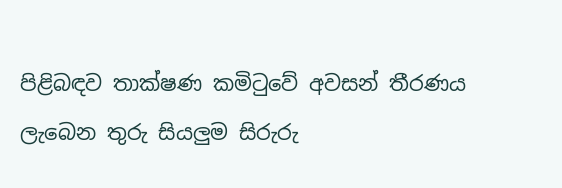පිළිබඳව තාක්ෂණ කමිටුවේ අවසන් තීරණය ලැබෙන තුරු සියලුම සිරුරු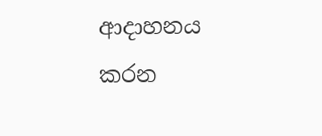ආදාහනය කරන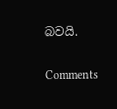බවයි.

Comments